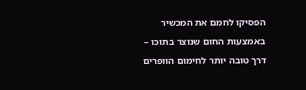הפסיקו לחמם את המכשיר באמצעות החום שנוצר בתוכו – דרך טובה יותר לחימום הוופרים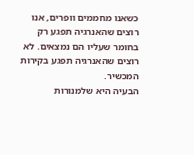כשאנו מחממים וופרים, אנו רוצים שהאנרגיה תפגע רק בחומר שעליו הם נמצאים. לא רוצים שהאנרגיה תפגע בקירות המכשיר.
הבעיה היא שלמנורות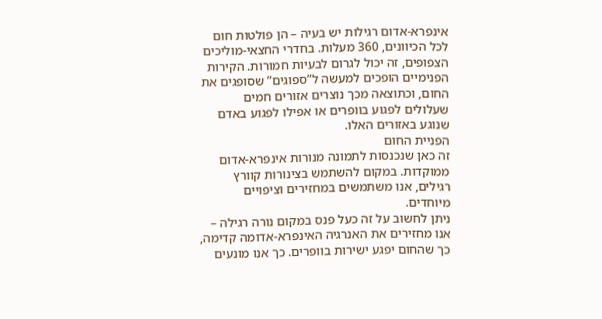אינפרא-אדום רגילות יש בעיה – הן פולטות חום לכל הכיוונים, 360 מעלות. בחדרי החצאי-מוליכים הצפופים, זה יכול לגרום לבעיות חמורות. הקירות הפנימיים הופכים למעשה ל”ספוגים” שסופגים את החום, וכתוצאה מכך נוצרים אזורים חמים שעלולים לפגוע בוופרים או אפילו לפגוע באדם שנוגע באזורים האלו.
הפניית החום
זה כאן שנכנסות לתמונה מנורות אינפרא-אדום ממוקדות. במקום להשתמש בצינורות קוורץ רגילים, אנו משתמשים במחזירים וציפויים מיוחדים.
ניתן לחשוב על זה כעל פנס במקום נורה רגילה – אנו מחזירים את האנרגיה האינפרא-אדומה קדימה, כך שהחום יפגע ישירות בוופרים. כך אנו מונעים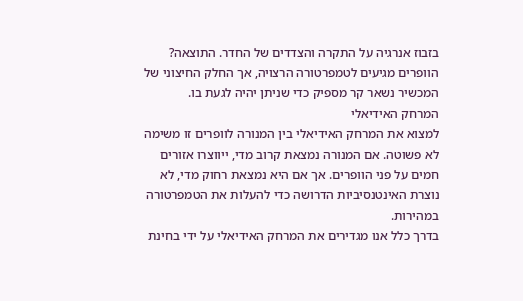בזבוז אנרגיה על התקרה והצדדים של החדר. התוצאה? הוופרים מגיעים לטמפרטורה הרצויה, אך החלק החיצוני של המכשיר נשאר קר מספיק כדי שניתן יהיה לגעת בו.
המרחק האידיאלי
למצוא את המרחק האידיאלי בין המנורה לוופרים זו משימה לא פשוטה. אם המנורה נמצאת קרוב מדי, ייווצרו אזורים חמים על פני הוופרים. אך אם היא נמצאת רחוק מדי, לא נוצרת האינטנסיביות הדרושה כדי להעלות את הטמפרטורה במהירות.
בדרך כלל אנו מגדירים את המרחק האידיאלי על ידי בחינת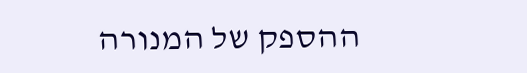ההספק של המנורה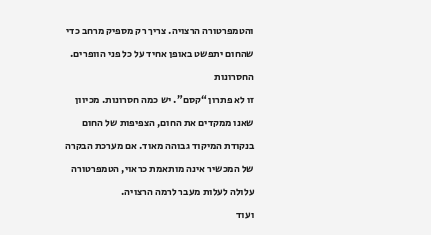והטמפרטורה הרצויה. צריך רק מספיק מרחב כדי שהחום יתפשט באופן אחיד על כל פני הוופרים.
החסרונות
זו לא פתרון “קסם”. יש כמה חסרונות. מכיוון שאנו ממקדים את החום, הצפיפות של החום בנקודת המיקוד גבוהה מאוד. אם מערכת הבקרה של המכשיר אינה מותאמת כראוי, הטמפרטורה עלולה לעלות מעבר לרמה הרצויה.
ועוד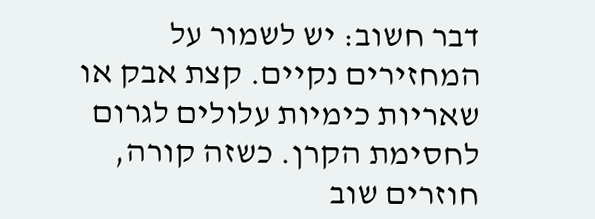דבר חשוב: יש לשמור על המחזירים נקיים. קצת אבק או שאריות כימיות עלולים לגרום לחסימת הקרן. כשזה קורה, חוזרים שוב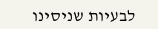לבעיות שניסינו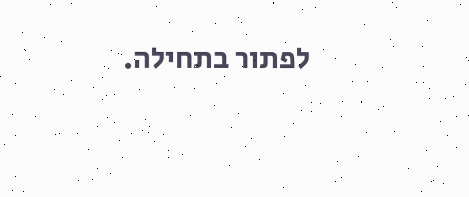לפתור בתחילה.